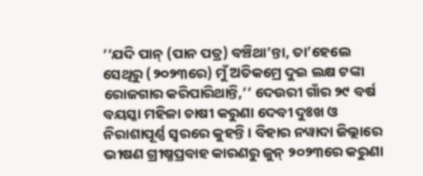‘‘ଯଦି ପାନ୍ (ପାନ ପତ୍ର) ବଞ୍ଚିଥା’ନ୍ତା, ତା’ହେଲେ ସେଥିରୁ (୨୦୨୩ରେ) ମୁଁ ଅତିକମ୍ରେ ଦୁଇ ଲକ୍ଷ ଟଙ୍କା ରୋଜଗାର କରିପାରିଥାନ୍ତି,’’ ଦେଉରୀ ଗାଁର ୨୯ ବର୍ଷ ବୟସ୍କା ମହିଳା ଚାଷୀ କରୁଣା ଦେବୀ ଦୁଃଖ ଓ ନିରାଶାପୂର୍ଣ୍ଣ ସ୍ୱରରେ କୁହନ୍ତି। ବିହାର ନୱାଦା ଜିଲ୍ଲାରେ ଭୀଷଣ ଗ୍ରୀଷ୍ମପ୍ରବାହ କାରଣରୁ ଜୁନ୍ ୨୦୨୩ରେ କରୁଣା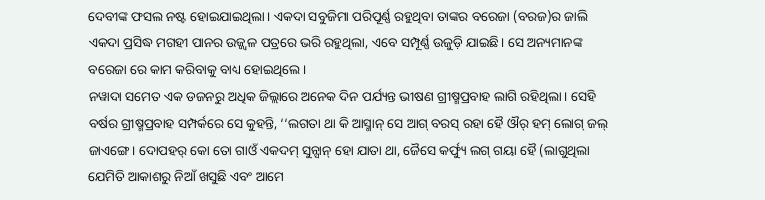ଦେବୀଙ୍କ ଫସଲ ନଷ୍ଟ ହୋଇଯାଇଥିଲା। ଏକଦା ସବୁଜିମା ପରିପୂର୍ଣ୍ଣ ରହୁଥିବା ତାଙ୍କର ବରେଜା (ବରଜ)ର ଜାଲି ଏକଦା ପ୍ରସିଦ୍ଧ ମଗହୀ ପାନର ଉଜ୍ଜ୍ୱଳ ପତ୍ରରେ ଭରି ରହୁଥିଲା, ଏବେ ସମ୍ପୂର୍ଣ୍ଣ ଉଜୁଡ଼ି ଯାଇଛି। ସେ ଅନ୍ୟମାନଙ୍କ ବରେଜା ରେ କାମ କରିବାକୁ ବାଧ୍ୟ ହୋଇଥିଲେ।
ନୱାଦା ସମେତ ଏକ ଡଜନରୁ ଅଧିକ ଜିଲ୍ଲାରେ ଅନେକ ଦିନ ପର୍ଯ୍ୟନ୍ତ ଭୀଷଣ ଗ୍ରୀଷ୍ମପ୍ରବାହ ଲାଗି ରହିଥିଲା। ସେହି ବର୍ଷର ଗ୍ରୀଷ୍ମପ୍ରବାହ ସମ୍ପର୍କରେ ସେ କୁହନ୍ତି, ‘‘ଲଗତା ଥା କି ଆସ୍ମାନ୍ ସେ ଆଗ୍ ବରସ୍ ରହା ହୈ ଔର୍ ହମ୍ ଲୋଗ୍ ଜଲ୍ ଜାଏଙ୍ଗେ। ଦୋପହର୍ କୋ ତୋ ଗାଓଁ ଏକଦମ୍ ସୁନ୍ସାନ୍ ହୋ ଯାତା ଥା, ଜୈସେ କର୍ଫ୍ୟୁ ଲଗ୍ ଗୟା ହୈ (ଲାଗୁଥିଲା ଯେମିତି ଆକାଶରୁ ନିଆଁ ଖସୁଛି ଏବଂ ଆମେ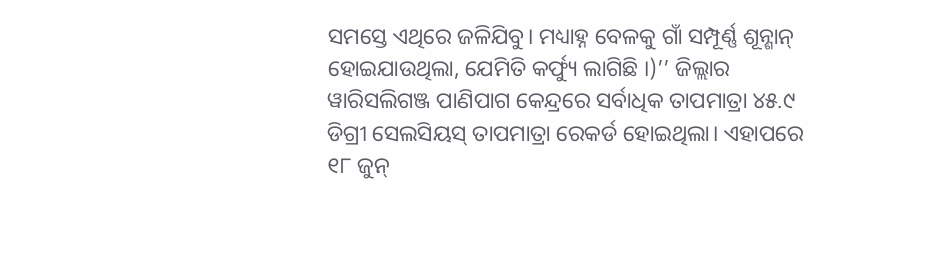ସମସ୍ତେ ଏଥିରେ ଜଳିଯିବୁ। ମଧ୍ୟାହ୍ନ ବେଳକୁ ଗାଁ ସମ୍ପୂର୍ଣ୍ଣ ଶୂନ୍ଶାନ୍ ହୋଇଯାଉଥିଲା, ଯେମିତି କର୍ଫ୍ୟୁ ଲାଗିଛି ।)’’ ଜିଲ୍ଲାର ୱାରିସଲିଗଞ୍ଜ ପାଣିପାଗ କେନ୍ଦ୍ରରେ ସର୍ବାଧିକ ତାପମାତ୍ରା ୪୫.୯ ଡିଗ୍ରୀ ସେଲସିୟସ୍ ତାପମାତ୍ରା ରେକର୍ଡ ହୋଇଥିଲା। ଏହାପରେ ୧୮ ଜୁନ୍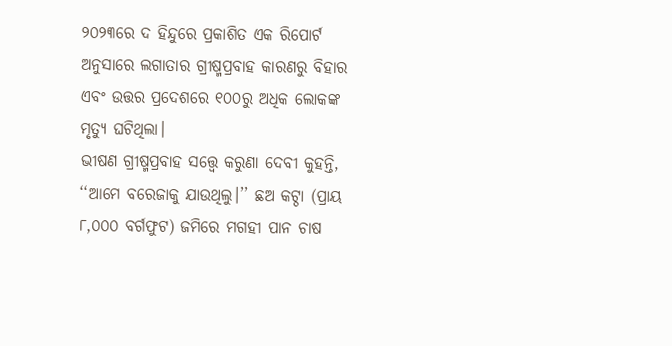୨୦୨୩ରେ ଦ ହିନ୍ଦୁରେ ପ୍ରକାଶିତ ଏକ ରିପୋର୍ଟ ଅନୁସାରେ ଲଗାତାର ଗ୍ରୀଷ୍ମପ୍ରବାହ କାରଣରୁ ବିହାର ଏବଂ ଉତ୍ତର ପ୍ରଦେଶରେ ୧୦୦ରୁ ଅଧିକ ଲୋକଙ୍କ ମୃତ୍ୟୁ ଘଟିଥିଲା।
ଭୀଷଣ ଗ୍ରୀଷ୍ମପ୍ରବାହ ସତ୍ତ୍ୱେ କରୁଣା ଦେବୀ କୁହନ୍ତି, ‘‘ଆମେ ବରେଜାକୁ ଯାଉଥିଲୁ।’’ ଛଅ କଟ୍ଠା (ପ୍ରାୟ ୮,୦୦୦ ବର୍ଗଫୁଟ) ଜମିରେ ମଗହୀ ପାନ ଚାଷ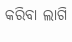କରିବା ଲାଗି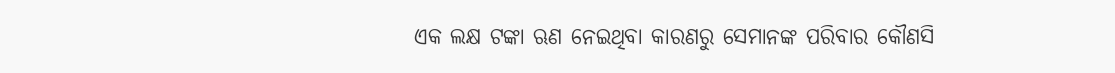ଏକ ଲକ୍ଷ ଟଙ୍କା ଋଣ ନେଇଥିବା କାରଣରୁ ସେମାନଙ୍କ ପରିବାର କୌଣସି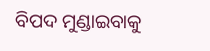ବିପଦ ମୁଣ୍ଡାଇବାକୁ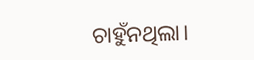ଚାହୁଁନଥିଲା।